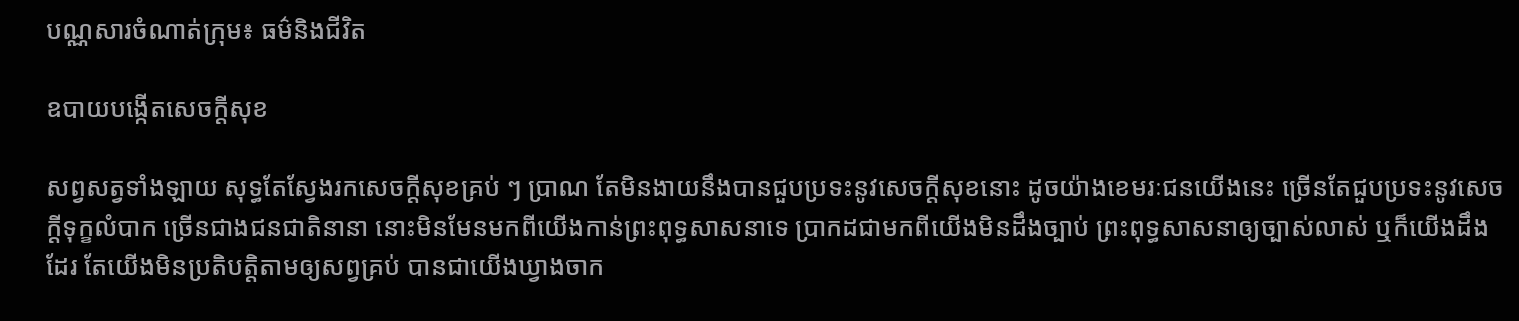បណ្ណសារចំណាត់ក្រុម៖ ធម៌និងជីវិត

ឧបាយបង្កើតសេចក្តីសុខ

សព្វសត្វទាំងឡាយ សុទ្ធតែស្វែងរកសេចក្ដីសុខគ្រប់ ៗ ប្រាណ តែមិនងាយនឹងបានជួបប្រទះនូវសេចក្ដីសុខនោះ ដូចយ៉ាងខេមរៈជនយើងនេះ ច្រើនតែជួបប្រទះនូវសេចក្ដីទុក្ខលំបាក ច្រើនជាងជនជាតិនានា នោះមិនមែនមកពីយើងកាន់ព្រះពុទ្ធសាសនាទេ ប្រាកដជាមកពីយើងមិនដឹងច្បាប់ ព្រះពុទ្ធសាសនាឲ្យច្បាស់លាស់ ឬក៏យើងដឹងដែរ តែយើងមិនប្រតិបត្តិតាមឲ្យសព្វគ្រប់ បានជាយើងឃ្វាងចាក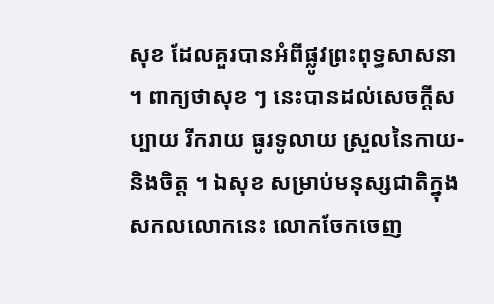សុខ ដែលគួរបានអំពីផ្លូវព្រះពុទ្ធសាសនា ។ ពាក្យថាសុខ ៗ នេះបានដល់សេចក្ដីសប្បាយ រីករាយ ធូរទូលាយ ស្រួលនៃកាយ-និងចិត្ត ។ ឯសុខ សម្រាប់មនុស្សជាតិក្នុងសកលលោកនេះ លោកចែកចេញ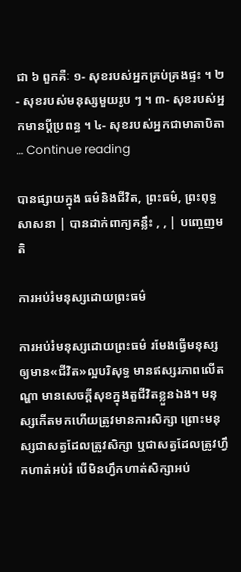ជា ៦ ពួកគឺៈ ១- សុខរបស់អ្នកគ្រប់គ្រងផ្ទះ ។ ២- សុខរបស់មនុស្សមួយរូប ៗ ។ ៣- សុខរបស់អ្នកមានប្ដីប្រពន្ធ ។ ៤- សុខរបស់អ្នកជាមាតាបិតា … Continue reading

បានផ្សាយក្នុង ធម៌និងជីវិត, ព្រះធម៌, ព្រះពុទ្ធសាសនា | បានដាក់ពាក្យគន្លឹះ , , | បញ្ចេញមតិ

ការអប់រំមនុស្សដោយព្រះធម៌

ការអប់រំមនុស្សដោយព្រះធម៌ រមែងធ្វើមនុស្សឲ្យមាន«ជីវិត»ល្អបរិសុទ្ធ មានឥស្សរភាពលើតណ្ហា មានសេចក្តីសុខក្នុងតួជីវិតខ្លួនឯង។ មនុស្សកើតមកហើយត្រូវមានការសិក្សា ព្រោះមនុស្សជាសត្វដែលត្រូវសិក្សា ឬជាសត្វដែលត្រូវហ្វឹកហាត់អប់រំ បើមិនហ្វឹកហាត់សិក្សាអប់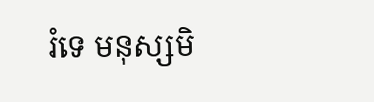រំទេ មនុស្សមិ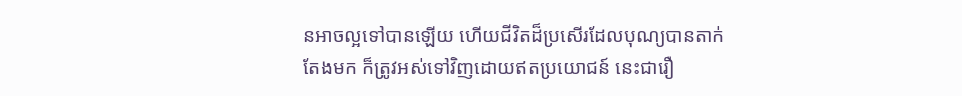នអាចល្អទៅបានឡើយ ហើយជីវិតដ៏ប្រសើរដែលបុណ្យបានតាក់តែងមក ក៏ត្រូវអស់ទៅវិញដោយឥតប្រយោជន៍ នេះជារឿ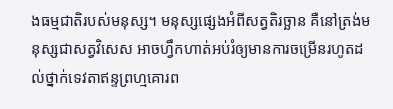ងធម្មជាតិរបស់មនុស្ស។ មនុស្សផ្សេងអំពីសត្វតិរច្ឆាន គឺនៅត្រង់មនុស្សជាសត្វវិសេស អាចហ្វឹកហាត់អប់រំឲ្យមានការចម្រើនរហូតដល់ថ្នាក់ទេវតាឥន្ទព្រហ្មគោរព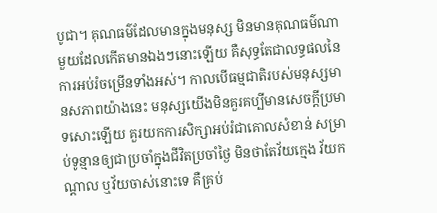បូជា។ គុណធម៌ដែលមានក្នុងមនុស្ស មិនមានគុណធម៌ណាមួយដែលកើតមានឯងៗនោះឡើយ គឺសុទ្ធតែជាលទ្ធផលនៃការអប់រំចម្រើនទាំងអស់។ កាលបើធម្មជាតិរបស់មនុស្សមានសភាពយ៉ាងនេះ មនុស្សយើងមិនគួរគប្បីមានសេចក្តីប្រមាទសោះឡើយ គួរយកការសិក្សាអប់រំជាគោលសំខាន់ សម្រាប់ទូន្មានឲ្យជាប្រចាំក្នុងជីវិតប្រចាំថ្ងៃ មិនថាតែវ័យក្មេង វ័យកណ្តាល ឬវ័យចាស់នោះទេ គឺគ្រប់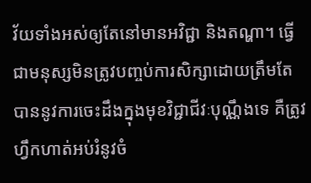វ័យទាំងអស់ឲ្យតែនៅមានអវិជ្ជា និងតណ្ហា។ ធ្វើជាមនុស្សមិនត្រូវបញ្ចប់ការសិក្សាដោយត្រឹមតែបាននូវការចេះដឹងក្នុងមុខវិជ្ជាជីវៈបុណ្ណឹងទេ គឺត្រូវហ្វឹកហាត់អប់រំនូវចំ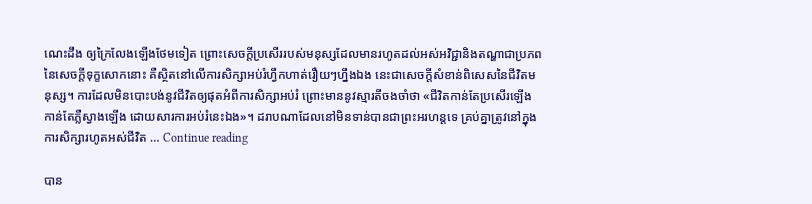ណេះដឹង ឲ្យក្រៃលែងឡើងថែមទៀត ព្រោះសេចក្តីប្រសើររបស់មនុស្សដែលមានរហូតដល់អស់អវិជ្ជានិងតណ្ហាជាប្រភពនៃសេចក្តីទុក្ខសោកនោះ គឺស្ថិតនៅលើការសិក្សាអប់រំហ្វឹកហាត់រឿយៗហ្នឹងឯង នេះជាសេចក្តីសំខាន់ពិសេសនៃជីវិតមនុស្ស។ ការដែលមិនបោះបង់នូវជីវិតឲ្យផុតអំពីការសិក្សាអប់រំ ព្រោះមាននូវស្មារតីចងចាំថា «ជីវិតកាន់តែប្រសើរឡើង កាន់តែភ្លឺស្វាងឡើង ដោយសារការអប់រំនេះឯង»។ ដរាបណាដែលនៅមិនទាន់បានជាព្រះអរហន្តទេ គ្រប់គ្នាត្រូវនៅក្នុងការសិក្សារហូតអស់ជីវិត … Continue reading

បាន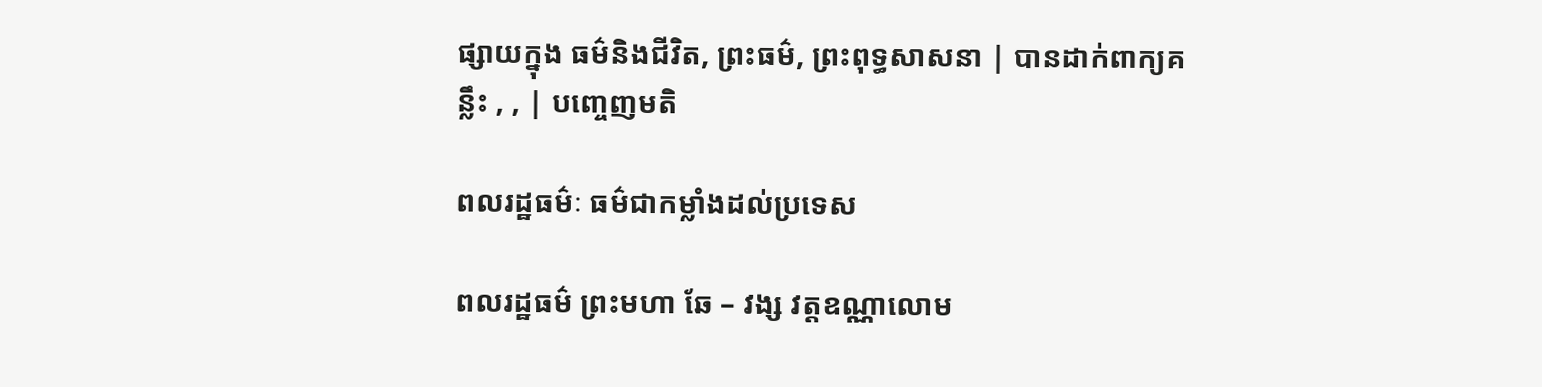ផ្សាយក្នុង ធម៌និងជីវិត, ព្រះធម៌, ព្រះពុទ្ធសាសនា | បានដាក់ពាក្យគន្លឹះ , , | បញ្ចេញមតិ

ពលរដ្ឋធម៌ៈ ធម៌ជាកម្លាំងដល់ប្រទេស

ពលរដ្ឋធម៌ ព្រះមហា ឆែ – វង្ស វត្តឧណ្ណាលោម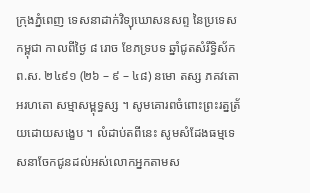ក្រុងភ្នំពេញ ទេសនាដាក់វិទ្យុឃោសនសព្ទ នៃប្រទេសកម្ពុជា កាលពីថ្ងៃ ៨ រោច ខែភទ្របទ ឆ្នាំជូតសំរឹទ្ធិស័ក ព.ស. ២៤៩១ (២៦ – ៩ – ៤៨) នមោ តស្ស ភគវតោ អរហតោ សម្មាសម្ពុទ្ធស្ស ។ សូមគោរពចំពោះព្រះរត្នត្រ័យដោយសង្ខេប ។ លំដាប់តពីនេះ សូមសំដែងធម្មទេសនាចែកជូនដល់អស់លោកអ្នកតាមស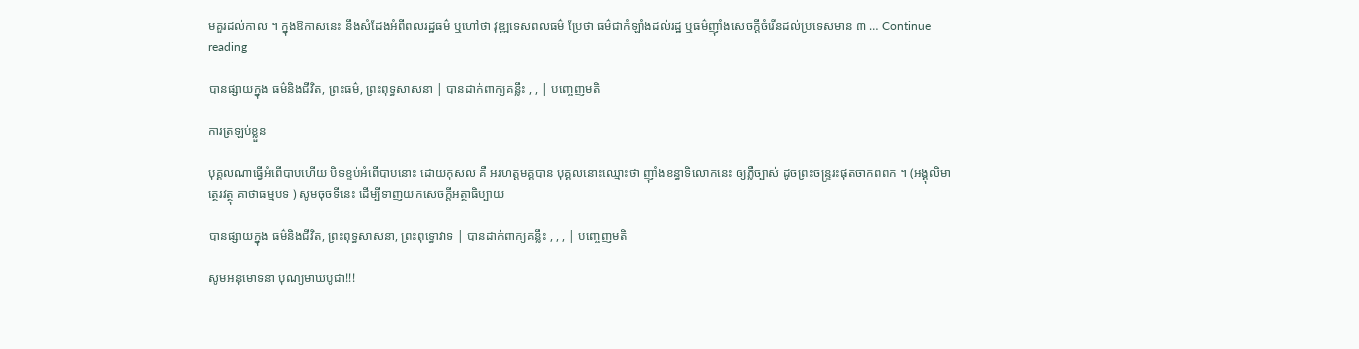មគួរដល់កាល ។ ក្នុងឱកាសនេះ នឹងសំដែងអំពីពលរដ្ឋធម៌ ឬហៅថា វុឌ្ឍទេសពលធម៌ ប្រែថា ធម៌ជាកំឡាំងដល់រដ្ឋ ឬធម៌ញ៉ាំងសេចក្ដីចំរើនដល់ប្រទេសមាន ៣ … Continue reading

បានផ្សាយក្នុង ធម៌និងជីវិត, ព្រះធម៌, ព្រះពុទ្ធសាសនា | បានដាក់ពាក្យគន្លឹះ , , | បញ្ចេញមតិ

ការត្រឡប់ខ្លួន

បុគ្គលណាធ្វើអំពើបាបហើយ បិទខ្ទប់អំពើបាបនោះ ដោយកុសល គឺ អរហត្តមគ្គបាន បុគ្គលនោះឈ្មោះថា ញ៉ាំងខន្ធាទិលោកនេះ ឲ្យភ្លឺច្បាស់ ដូចព្រះចន្រ្ទរះផុតចាកពពក ។ (អង្គុលិមាត្ថេរវត្ថុ គាថាធម្មបទ ) សូមចុចទីនេះ ដើម្បីទាញយកសេចក្តីអត្ថាធិប្បាយ

បានផ្សាយក្នុង ធម៌និងជីវិត, ព្រះពុទ្ធសាសនា, ព្រះពុទ្ធោវាទ | បានដាក់ពាក្យគន្លឹះ , , , | បញ្ចេញមតិ

សូមអនុមោទនា បុណ្យមាឃបូជា!!!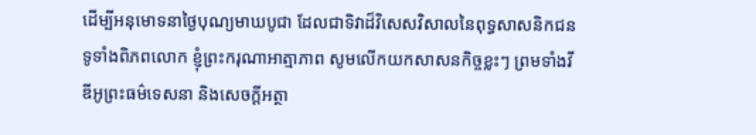ដើម្បីអនុមោទនាថ្ងៃបុណ្យមាឃបូជា ដែលជាទិវាដ៏វិសេសវិសាលនៃពុទ្ធសាសនិកជនទូទាំងពិភពលោក ខ្ញុំព្រះករុណាអាត្មាភាព សូមលើកយកសាសនកិច្ចខ្លះៗ ព្រមទាំងវីឌីអូព្រះធម៌ទេសនា និងសេចក្តីអត្ថា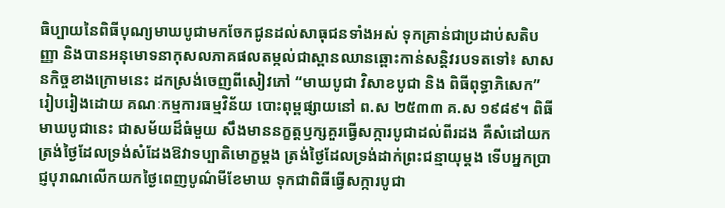ធិប្បាយនៃពិធីបុណ្យមាឃបូជាមកចែកជូនដល់សាធុជនទាំងអស់ ទុកគ្រាន់ជាប្រដាប់សតិបញ្ញា និងបានអនុមោទនាកុសលភាគផលតម្កល់ជាស្ពានឈានឆ្ពោះកាន់សន្តិវរបទតទៅ៖ សាសនកិច្ចខាងក្រោមនេះ ដកស្រង់ចេញពីសៀវភៅ “មាឃបូជា វិសាខបូជា និង ពិធីពុទ្ធាភិសេក”រៀបរៀងដោយ គណៈកម្មការធម្មវិន័យ បោះពុម្ពផ្សាយនៅ ព.ស ២៥៣៣ គ.ស ១៩៨៩។ ពិធីមាឃបូជានេះ ជាសម័យដ៏ធំមួយ សឹងមាននក្ខត្តឫក្សគួរធ្វើសក្ការបូជាដល់ពីរដង គឺសំដៅយកត្រង់ថ្ងៃដែលទ្រង់សំដែងឱវាទប្បាតិមោក្ខម្តង ត្រង់ថ្ងៃដែលទ្រង់ដាក់ព្រះជន្មាយុម្តង ទើបអ្នកប្រាជ្ញបុរាណលើកយកថ្ងៃពេញបូណ៌មីខែមាឃ ទុកជាពិធីធ្វើសក្ការបូជា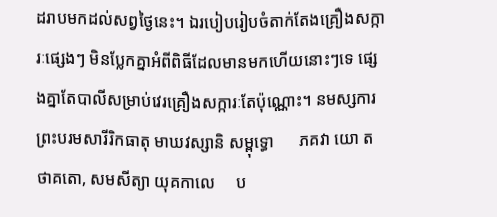ដរាបមកដល់សព្វថ្ងៃនេះ។ ឯរបៀបរៀបចំតាក់តែងគ្រឿងសក្ការៈផ្សេងៗ មិនប្លែកគ្នាអំពីពិធីដែលមានមកហើយនោះៗទេ ផ្សេងគ្នាតែបាលីសម្រាប់វេរគ្រឿងសក្ការៈតែប៉ុណ្ណោះ។ នមស្សការព្រះបរមសារីរិកធាតុ មាឃវស្សានិ សម្ពុទ្ធោ      ភគវា យោ តថាគតោ, សមសីត្យា យុគកាលេ     ប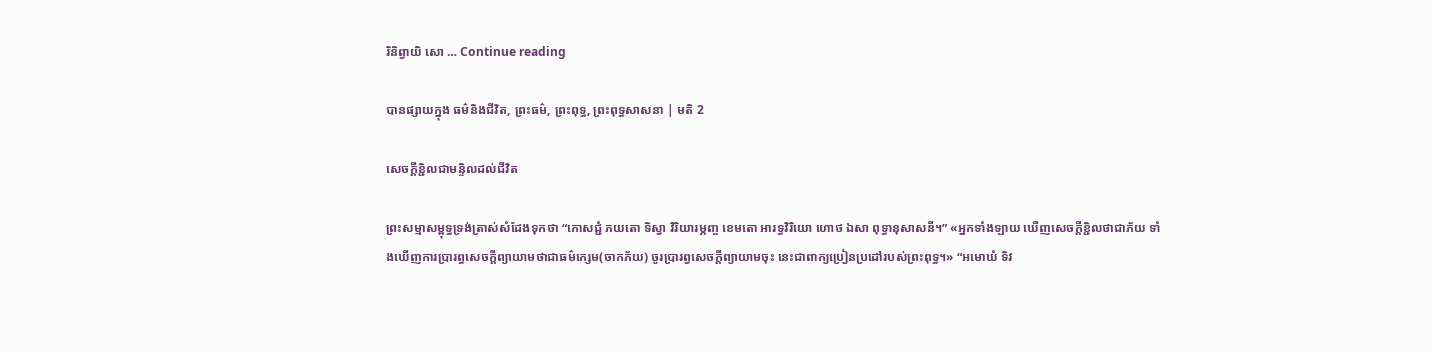រិនិព្វាយិ សោ … Continue reading

បានផ្សាយក្នុង ធម៌និងជីវិត, ព្រះធម៌, ព្រះពុទ្ធ, ព្រះពុទ្ធសាសនា | មតិ 2

សេចក្តីខ្ជិលជាមន្ទិលដល់ជីវិត

ព្រះសម្មាសម្ពុទ្ធទ្រង់ត្រាស់សំដែងទុកថា “កោសជ្ជំ ភយតោ ទិស្វា វិរិយារម្ភញ្ច ខេមតោ អារទ្ធវិរិយោ ហោថ ឯសា ពុទ្ធានុសាសនី។” «អ្នកទាំងឡាយ ឃើញសេចក្តីខ្ជិលថាជាភ័យ ទាំងឃើញការប្រារព្ធសេចក្តីព្យាយាមថាជាធម៌ក្សេម(ចាកភ័យ) ចូរប្រារព្វសេចក្តីព្យាយាមចុះ នេះជាពាក្យប្រៀនប្រដៅរបស់ព្រះពុទ្ធ។» “អមោឃំ ទិវ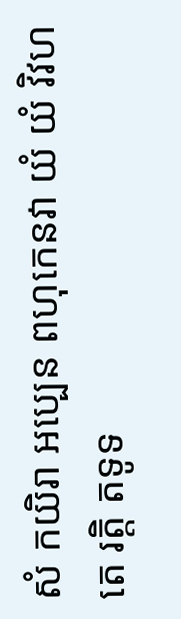សំ កយិរា អប្បេន ពហុកេនវា យំ យំ វិវហតេ រត្តិ តទូទ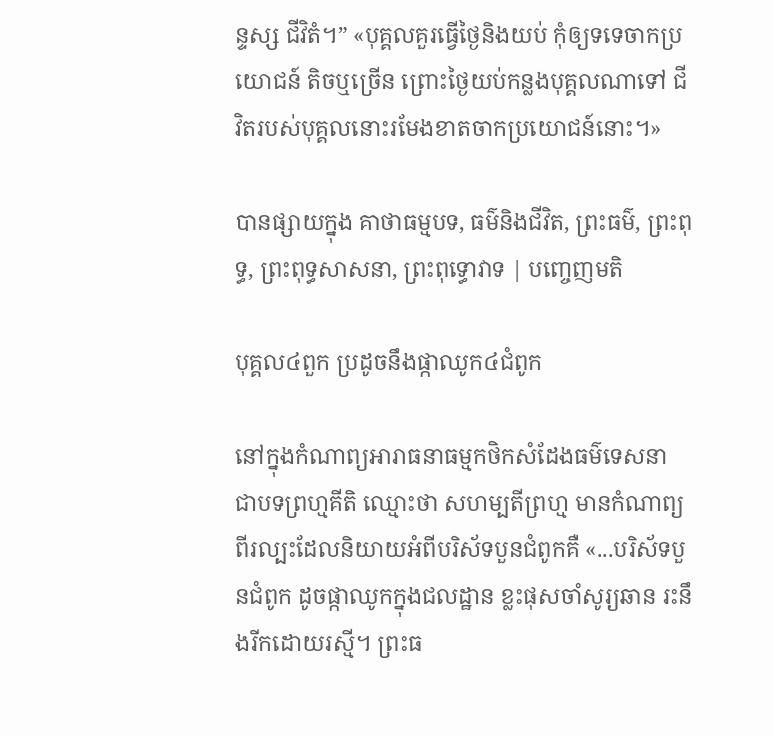ន្ទស្ស ជីវិតំ។” «បុគ្គលគួរធ្វើថ្ងៃនិងយប់ កុំឲ្យទទេចាកប្រយោជន៍ តិចឬច្រើន ព្រោះថ្ងៃយប់កន្លងបុគ្គលណាទៅ ជីវិតរបស់បុគ្គលនោះរមែងខាតចាកប្រយោជន៍នោះ។»

បានផ្សាយក្នុង គាថាធម្មបទ, ធម៌និងជីវិត, ព្រះធម៌, ព្រះពុទ្ធ, ព្រះពុទ្ធសាសនា, ព្រះពុទ្ធោវាទ | បញ្ចេញមតិ

បុគ្គល៤ពួក ប្រដូចនឹងផ្កាឈូក៤ជំពូក

នៅក្នុងកំណាព្យអារាធនាធម្មកថិកសំដែងធម៌ទេសនា ជាបទព្រហ្មគីតិ ឈ្មោះថា សហម្បតីព្រហ្ម មានកំណាព្យពីរល្បះដែលនិយាយអំពីបរិស័ទបួនជំពូកគឺ «...បរិស័ទបួនជំពូក ដូចផ្កាឈូកក្នុងជលដ្ឋាន ខ្លះផុសចាំសូរ្យឆាន រះនឹងរីកដោយរស្មី។ ព្រះធ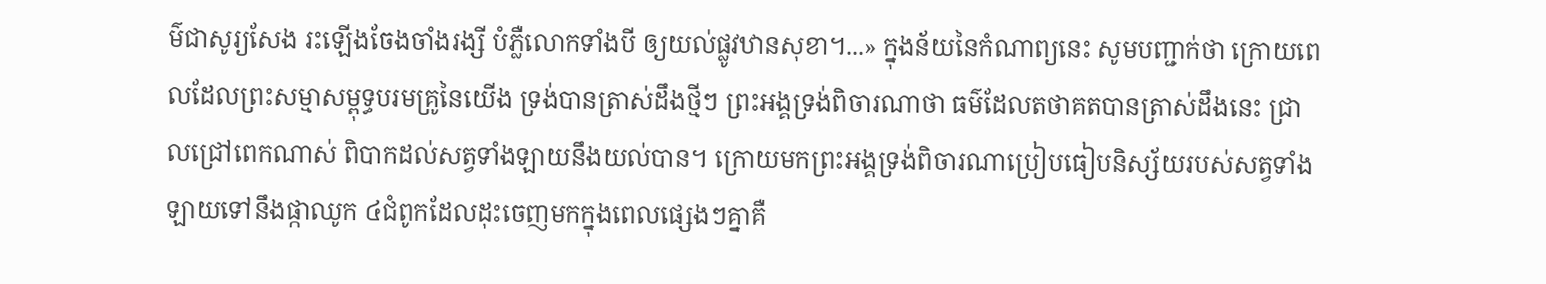ម៌ជាសូរ្យសែង រះឡើងចែងចាំងរង្សី បំភ្លឺលោកទាំងបី ឲ្យយល់ផ្លូវឋានសុខា។...» ក្នុងន័យនៃកំណាព្យនេះ សូមបញ្ជាក់ថា ក្រោយពេលដែលព្រះសម្មាសម្ពុទ្ធបរមគ្រូនៃយើង ទ្រង់បានត្រាស់ដឹងថ្មីៗ ព្រះអង្គទ្រង់ពិចារណាថា ធម៌ដែលតថាគតបានត្រាស់ដឹងនេះ ជ្រាលជ្រៅពេកណាស់ ពិបាកដល់សត្វទាំងឡាយនឹងយល់បាន។ ក្រោយមកព្រះអង្គទ្រង់ពិចារណាប្រៀបធៀបនិស្ស័យរបស់សត្វទាំងឡាយទៅនឹងផ្កាឈូក ៤ជំពូកដែលដុះចេញមកក្នុងពេលផ្សេងៗគ្នាគឺ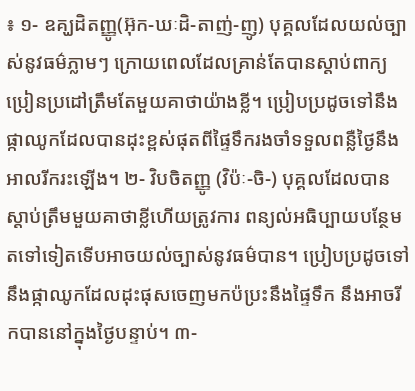៖ ១- ឧគ្ឃដិតញ្ញូ(អ៊ុក-ឃៈដិ-តាញ់-ញូ) បុគ្គលដែលយល់ច្បាស់នូវធម៌ភ្លាមៗ ក្រោយពេលដែលគ្រាន់តែបានស្តាប់ពាក្យប្រៀនប្រដៅត្រឹមតែមួយគាថាយ៉ាងខ្លី។ ប្រៀបប្រដូចទៅនឹង ផ្កាឈូកដែលបានដុះខ្ពស់ផុតពីផ្ទៃទឹករងចាំទទួលពន្លឺថ្ងៃនឹងអាលរីករះឡើង។ ២- វិបចិតញ្ញូ (វិប៉ៈ-ចិ-) បុគ្គលដែលបានស្តាប់ត្រឹមមួយគាថាខ្លីហើយត្រូវការ ពន្យល់អធិប្បាយបន្ថែម តទៅទៀតទើបអាចយល់ច្បាស់នូវធម៌បាន។ ប្រៀបប្រដូចទៅនឹងផ្កាឈូកដែលដុះផុសចេញមកប៉ប្រះនឹងផ្ទៃទឹក នឹងអាចរីកបាននៅក្នុងថ្ងៃបន្ទាប់។ ៣-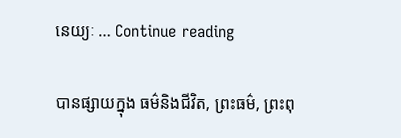នេយ្យៈ … Continue reading

បានផ្សាយក្នុង ធម៌និងជីវិត, ព្រះធម៌, ព្រះពុ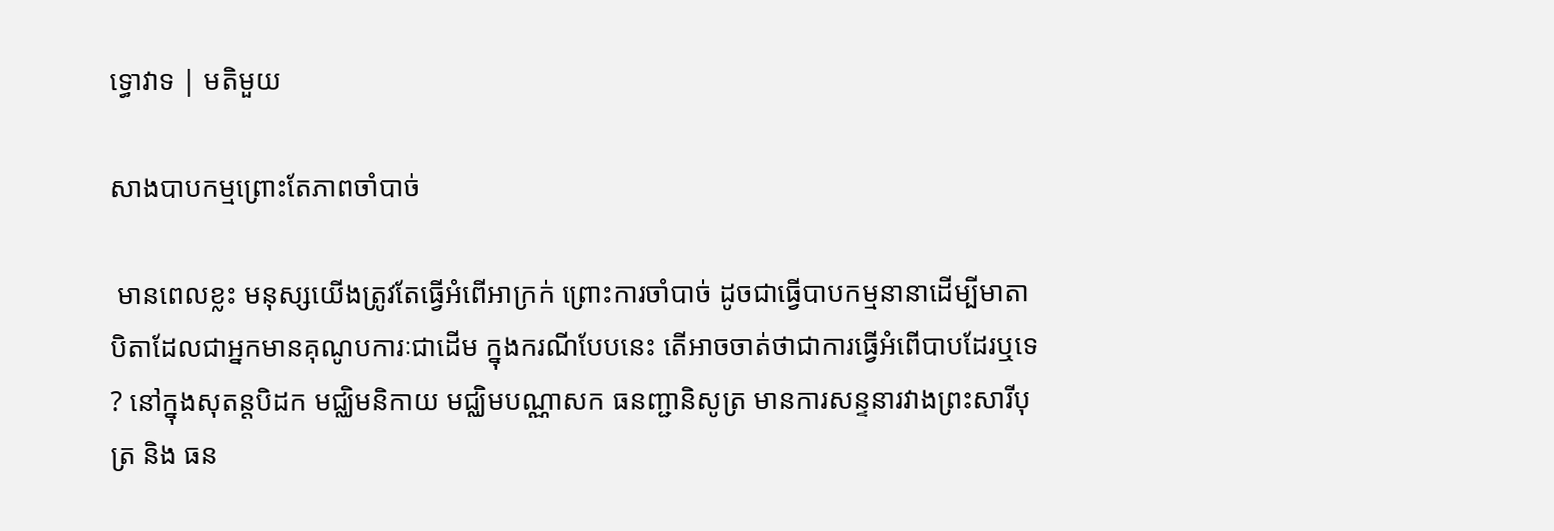ទ្ធោវាទ | មតិមួយ

សាងបាបកម្មព្រោះតែភាពចាំបាច់

 មានពេលខ្លះ មនុស្សយើងត្រូវតែធ្វើអំពើអាក្រក់ ព្រោះការចាំបាច់ ដូចជាធ្វើបាបកម្មនានាដើម្បីមាតាបិតាដែលជាអ្នកមានគុណូបការៈជាដើម ក្នុងករណីបែបនេះ តើអាចចាត់ថាជាការធ្វើអំពើបាបដែរឬទេ? នៅក្នុងសុតន្តបិដក មជ្ឈិមនិកាយ មជ្ឈិមបណ្ណាសក ធនញ្ជានិសូត្រ មានការសន្ទនារវាងព្រះសារីបុត្រ និង ធន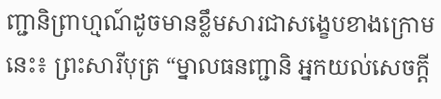ញ្ជានិព្រាហ្មណ៍ដូចមានខ្លឹមសារជាសង្ខេបខាងក្រោមនេះ៖ ព្រះសារីបុត្រ “ម្នាលធនញ្ជានិ អ្នកយល់សេចក្តី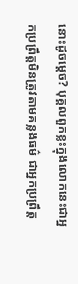នោះដូចម្តេច? បុគ្គលពួកខ្លះក្នុងលោកនេះជាអ្នកប្រព្រឹត្តមិនត្រូវតាមគន្លងធម៌ ជាអ្នកប្រព្រឹត្ត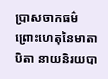ប្រាសចាកធម៌ ព្រោះហេតុនៃមាតាបិតា នាយនិរយបា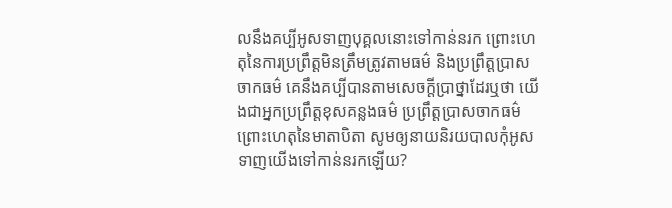លនឹងគប្បីអូសទាញបុគ្គលនោះទៅកាន់នរក ព្រោះហេតុនៃការប្រព្រឹត្តមិនត្រឹមត្រូវតាមធម៌ និងប្រព្រឹត្តបា្រសចាកធម៌ គេនឹងគប្បីបានតាមសេចក្តីប្រាថ្នាដែរឬថា យើងជាអ្នកប្រព្រឹត្តខុសគន្លងធម៌ ប្រព្រឹត្តប្រាសចាកធម៌ ព្រោះហេតុនៃមាតាបិតា សូមឲ្យនាយនិរយបាលកុំអូសទាញយើងទៅកាន់នរកឡើយ?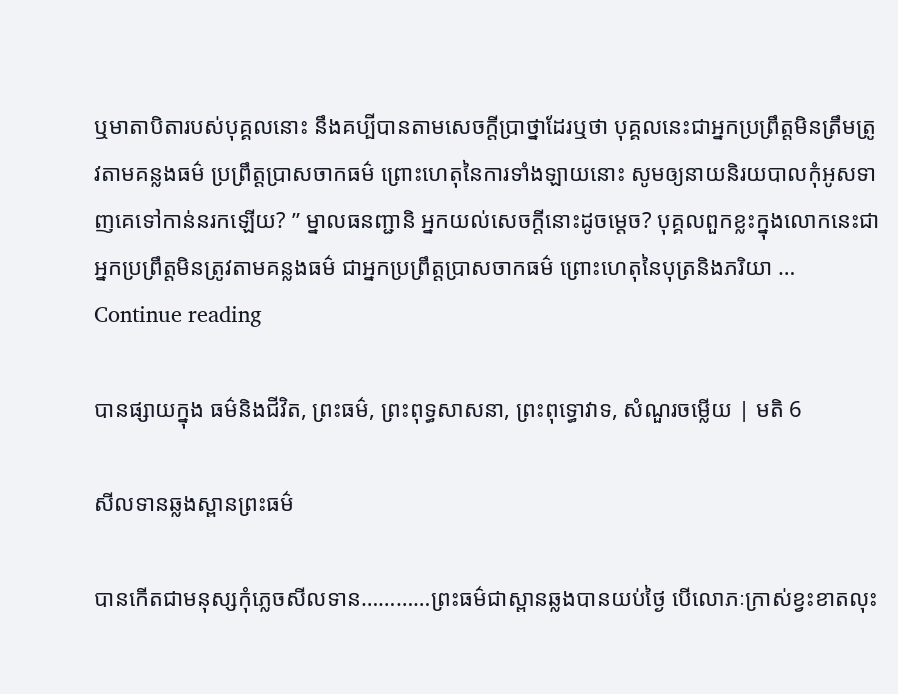ឬមាតាបិតារបស់បុគ្គលនោះ នឹងគប្បីបានតាមសេចក្តីប្រាថ្នាដែរឬថា បុគ្គលនេះជាអ្នកប្រព្រឹត្តមិនត្រឹមត្រូវតាមគន្លងធម៌ ប្រព្រឹត្តប្រាសចាកធម៌ ព្រោះហេតុនៃការទាំងឡាយនោះ សូមឲ្យនាយនិរយបាលកុំអូសទាញគេទៅកាន់នរកឡើយ? ” ម្នាលធនញ្ជានិ អ្នកយល់សេចក្តីនោះដូចម្តេច? បុគ្គលពួកខ្លះក្នុងលោកនេះជាអ្នកប្រព្រឹត្តមិនត្រូវតាមគន្លងធម៌ ជាអ្នកប្រព្រឹត្តប្រាសចាកធម៌ ព្រោះហេតុនៃបុត្រនិងភរិយា … Continue reading

បានផ្សាយក្នុង ធម៌និងជីវិត, ព្រះធម៌, ព្រះពុទ្ធសាសនា, ព្រះពុទ្ធោវាទ, សំណួរចម្លើយ | មតិ 6

សីលទានឆ្លងស្ពានព្រះធម៌

បានកើតជាមនុស្សកុំភ្លេចសីលទាន…………ព្រះធម៌ជាស្ពានឆ្លងបានយប់ថ្ងៃ បើលោភៈក្រាស់ខ្វះខាតលុះ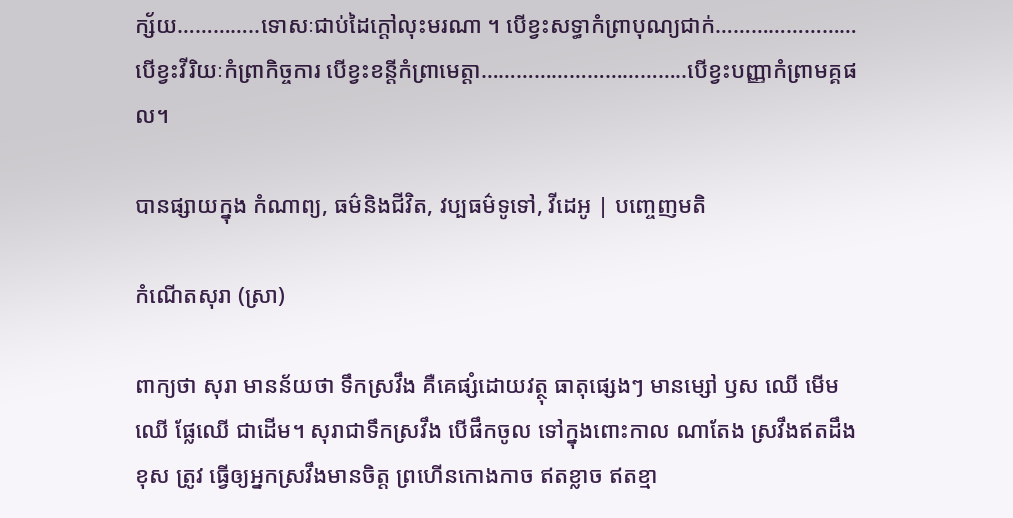ក្ស័យ…………..ទោសៈជាប់ដៃក្តៅលុះមរណា ។ បើខ្វះសទ្ធាកំព្រាបុណ្យជាក់……………………បើខ្វះវីរិយៈកំព្រាកិច្ចការ បើខ្វះខន្តីកំព្រាមេត្តា……………………………..បើខ្វះបញ្ញាកំព្រាមគ្គផល។

បានផ្សាយក្នុង កំណាព្យ, ធម៌និងជីវិត, វប្បធម៌ទូទៅ, វីដេអូ | បញ្ចេញមតិ

កំណើតសុរា (ស្រា)

ពាក្យថា សុរា មានន័យថា ទឹកស្រវឹង គឺគេផ្សំដោយវត្ថុ ធាតុផ្សេងៗ មានម្សៅ ឫស ឈើ មើមឈើ ផ្លែឈើ ជាដើម។ សុរាជាទឹកស្រវឹង បើផឹកចូល ទៅក្នុងពោះកាល ណាតែង ស្រវឹងឥតដឹងខុស ត្រូវ ធ្វើឲ្យអ្នកស្រវឹងមានចិត្ត ព្រហើនកោងកាច ឥតខ្លាច ឥតខ្មា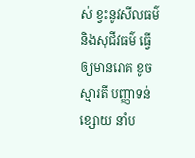ស់ ខ្វះនូវសីលធម៌ និងសុជីវធម៌ ធើ្វឲ្យមានរោគ ខូចស្មារតី បញ្ញាទន់ខ្សោយ នាំប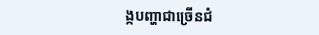ង្កបញ្ហាជាច្រើនជំ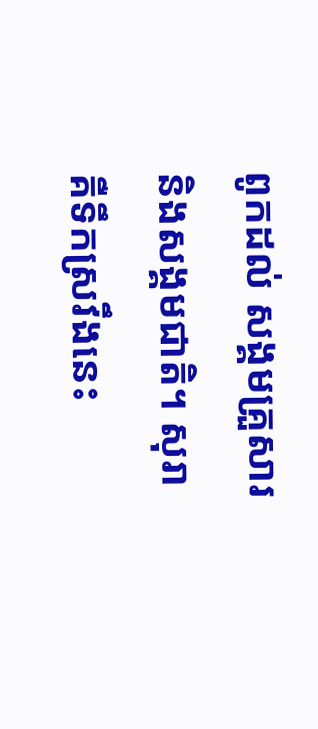ពូកដល់ សង្គមគ្រួសារនិងសង្គមជាតិ។ សុរា គឺទឹកស្រវឹងនេះ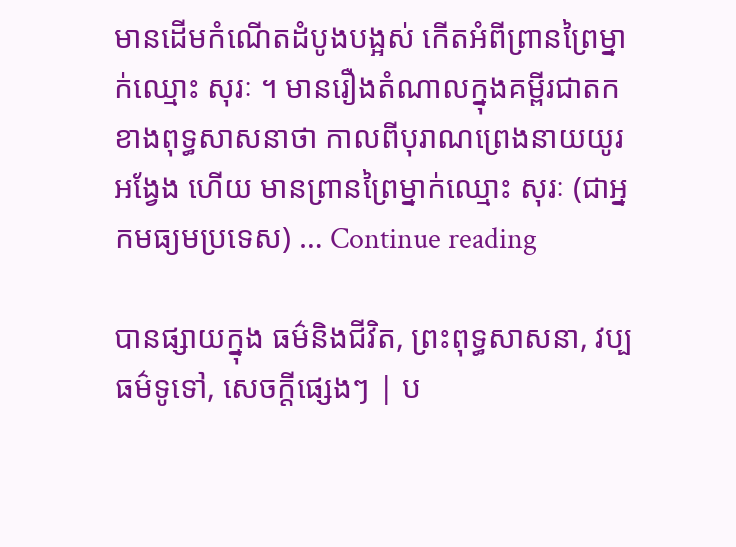មានដើមកំណើតដំបូងបង្អស់ កើតអំពីព្រានព្រៃម្នាក់ឈ្មោះ សុរៈ ។ មានរឿងតំណាលក្នុងគម្ពីរជាតកខាងពុទ្ធសាសនាថា កាលពីបុរាណព្រេងនាយយូរអង្វែង ហើយ មានព្រានព្រៃម្នាក់ឈ្មោះ សុរៈ (ជាអ្នកមធ្យមប្រទេស) … Continue reading

បានផ្សាយក្នុង ធម៌និងជីវិត, ព្រះពុទ្ធសាសនា, វប្បធម៌ទូទៅ, សេចក្តីផ្សេងៗ | ប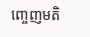ញ្ចេញមតិ